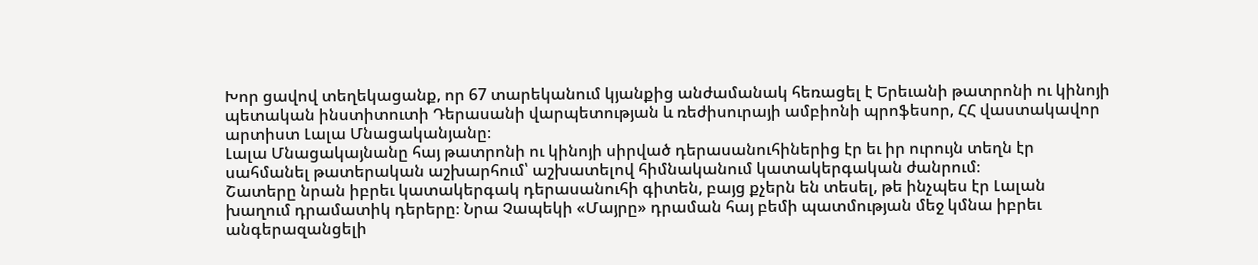Խոր ցավով տեղեկացանք, որ 67 տարեկանում կյանքից անժամանակ հեռացել է Երեւանի թատրոնի ու կինոյի պետական ինստիտուտի Դերասանի վարպետության և ռեժիսուրայի ամբիոնի պրոֆեսոր, ՀՀ վաստակավոր արտիստ Լալա Մնացականյանը։
Լալա Մնացակայնանը հայ թատրոնի ու կինոյի սիրված դերասանուհիներից էր եւ իր ուրույն տեղն էր սահմանել թատերական աշխարհում՝ աշխատելով հիմնականում կատակերգական ժանրում։
Շատերը նրան իբրեւ կատակերգակ դերասանուհի գիտեն, բայց քչերն են տեսել, թե ինչպես էր Լալան խաղում դրամատիկ դերերը։ Նրա Չապեկի «Մայրը» դրաման հայ բեմի պատմության մեջ կմնա իբրեւ անգերազանցելի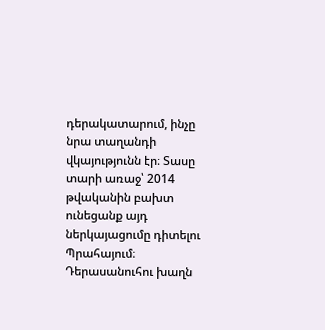դերակատարում, ինչը նրա տաղանդի վկայությունն էր։ Տասը տարի առաջ՝ 2014 թվականին բախտ ունեցանք այդ ներկայացումը դիտելու Պրահայում։ Դերասանուհու խաղն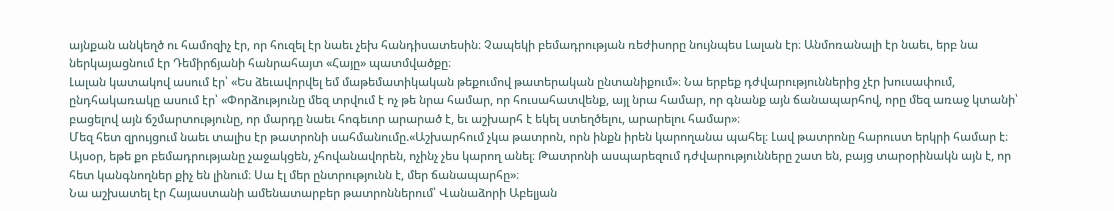այնքան անկեղծ ու համոզիչ էր, որ հուզել էր նաեւ չեխ հանդիսատեսին։ Չապեկի բեմադրության ռեժիսորը նույնպես Լալան էր։ Անմոռանալի էր նաեւ, երբ նա ներկայացնում էր Դեմիրճյանի հանրահայտ «Հայը» պատմվածքը։
Լալան կատակով ասում էր՝ «Ես ձեւավորվել եմ մաթեմատիկական թեքումով թատերական ընտանիքում»։ Նա երբեք դժվարություններից չէր խուսափում, ընդհակառակը ասում էր՝ «Փորձությունը մեզ տրվում է ոչ թե նրա համար, որ հուսահատվենք, այլ նրա համար, որ գնանք այն ճանապարհով, որը մեզ առաջ կտանի՝ բացելով այն ճշմարտությունը, որ մարդը նաեւ հոգեւոր արարած է, եւ աշխարհ է եկել ստեղծելու, արարելու համար»։
Մեզ հետ զրույցում նաեւ տալիս էր թատրոնի սահմանումը.«Աշխարհում չկա թատրոն, որն ինքն իրեն կարողանա պահել։ Լավ թատրոնը հարուստ երկրի համար է։ Այսօր, եթե քո բեմադրությանը չաջակցեն, չհովանավորեն, ոչինչ չես կարող անել։ Թատրոնի ասպարեզում դժվարությունները շատ են, բայց տարօրինակն այն է, որ հետ կանգնողներ քիչ են լինում։ Սա էլ մեր ընտրությունն է, մեր ճանապարհը»։
Նա աշխատել էր Հայաստանի ամենատարբեր թատրոններում՝ Վանաձորի Աբելյան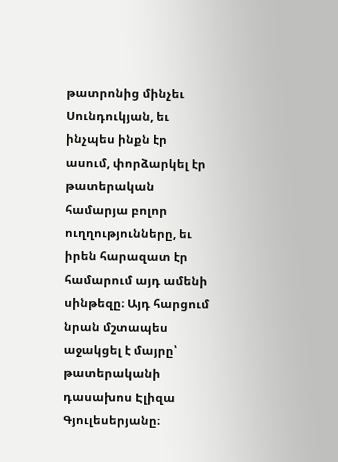թատրոնից մինչեւ Սունդուկյան, եւ ինչպես ինքն էր ասում, փորձարկել էր թատերական համարյա բոլոր ուղղությունները, եւ իրեն հարազատ էր համարում այդ ամենի սինթեզը։ Այդ հարցում նրան մշտապես աջակցել է մայրը՝ թատերականի դասախոս Էլիզա Գյուլեսերյանը։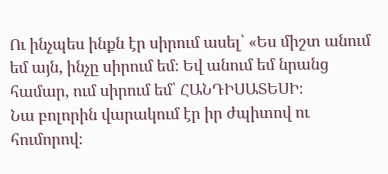Ու ինչպես ինքն էր սիրում ասել՝ «Ես միշտ անում եմ այն, ինչը սիրում եմ։ Եվ անում եմ նրանց համար, ում սիրում եմ՝ ՀԱՆԴԻՍԱՏԵՍԻ։
Նա բոլորին վարակում էր իր ժպիտով ու հումորով։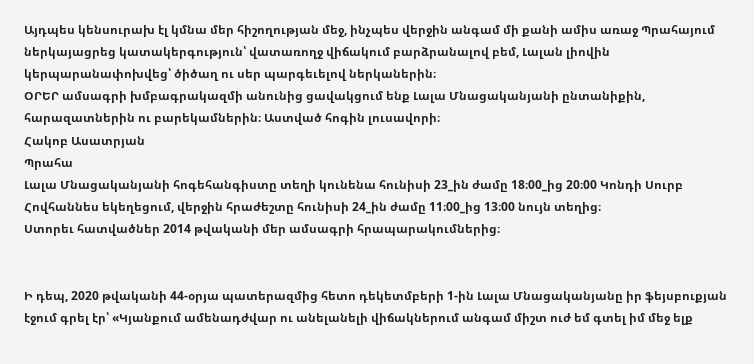Այդպես կենսուրախ էլ կմնա մեր հիշողության մեջ, ինչպես վերջին անգամ մի քանի ամիս առաջ Պրահայում ներկայացրեց կատակերգություն՝ վատառողջ վիճակում բարձրանալով բեմ, Լալան լիովին կերպարանափոխվեց՝ ծիծաղ ու սեր պարգեւելով ներկաներին։
ՕՐԵՐ ամսագրի խմբագրակազմի անունից ցավակցում ենք Լալա Մնացականյանի ընտանիքին, հարազատներին ու բարեկամներին։ Աստված հոգին լուսավորի։
Հակոբ Ասատրյան
Պրահա
Լալա Մնացականյանի հոգեհանգիստը տեղի կունենա հունիսի 23_ին ժամը 18։00_ից 20։00 Կոնդի Սուրբ Հովհաննես եկեղեցում, վերջին հրաժեշտը հունիսի 24_ին ժամը 11։00_ից 13։00 նույն տեղից։
Ստորեւ հատվածներ 2014 թվականի մեր ամսագրի հրապարակումներից։


Ի դեպ, 2020 թվականի 44-օրյա պատերազմից հետո դեկետմբերի 1-ին Լալա Մնացականյանը իր ֆեյսբուքյան էջում գրել էր՝ «Կյանքում ամենադժվար ու անելանելի վիճակներում անգամ միշտ ուժ եմ գտել իմ մեջ ելք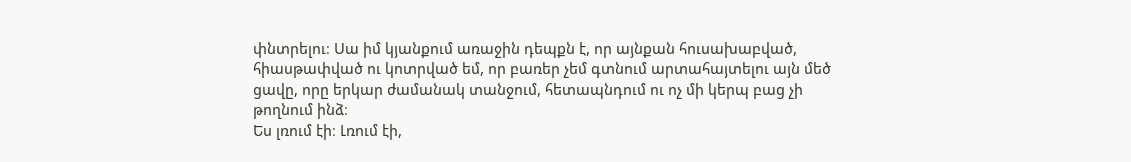փնտրելու։ Սա իմ կյանքում առաջին դեպքն է, որ այնքան հուսախաբված, հիասթափված ու կոտրված եմ, որ բառեր չեմ գտնում արտահայտելու այն մեծ ցավը, որը երկար ժամանակ տանջում, հետապնդում ու ոչ մի կերպ բաց չի թողնում ինձ։
Ես լռում էի։ Լռում էի,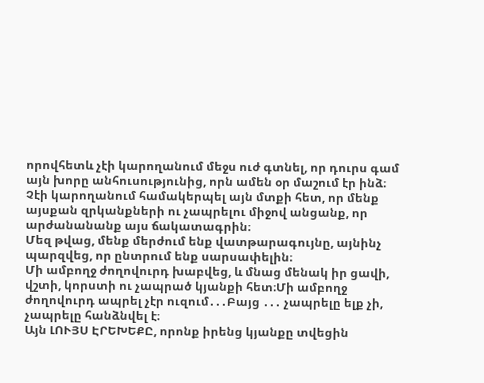որովհետև չէի կարողանում մեջս ուժ գտնել, որ դուրս գամ այն խորը անհուսությունից, որն ամեն օր մաշում էր ինձ։ Չէի կարողանում համակերպել այն մտքի հետ, որ մենք այսքան զրկանքների ու չապրելու միջով անցանք, որ արժանանանք այս ճակատագրին։
Մեզ թվաց, մենք մերժում ենք վատթարագույնը, այնինչ պարզվեց, որ ընտրում ենք սարսափելին։
Մի ամբողջ ժողովուրդ խաբվեց, և մնաց մենակ իր ցավի, վշտի, կորստի ու չապրած կյանքի հետ։Մի ամբողջ ժողովուրդ ապրել չէր ուզում․․․Բայց ․․․ չապրելը ելք չի, չապրելը հանձնվել է։
Այն ԼՈՒՅՍ ԷՐԵԽԵՔԸ, որոնք իրենց կյանքը տվեցին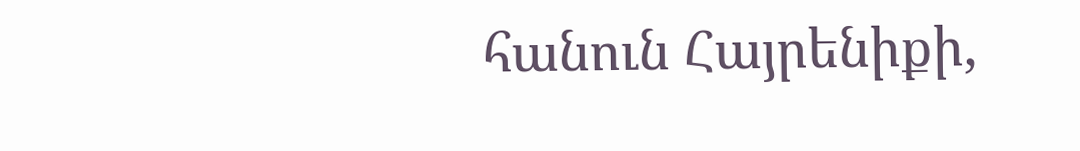հանուն Հայրենիքի,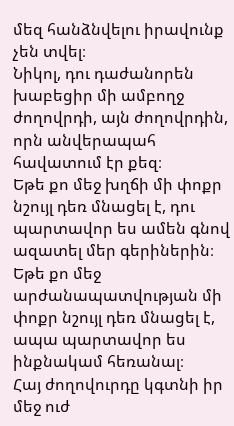մեզ հանձնվելու իրավունք չեն տվել։
Նիկոլ, դու դաժանորեն խաբեցիր մի ամբողջ ժողովրդի, այն ժողովրդին, որն անվերապահ հավատում էր քեզ։
Եթե քո մեջ խղճի մի փոքր նշույլ դեռ մնացել է, դու պարտավոր ես ամեն գնով ազատել մեր գերիներին։
Եթե քո մեջ արժանապատվության մի փոքր նշույլ դեռ մնացել է, ապա պարտավոր ես ինքնակամ հեռանալ։
Հայ ժողովուրդը կգտնի իր մեջ ուժ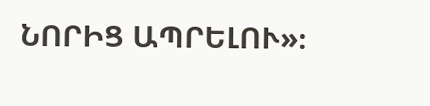ՆՈՐԻՑ ԱՊՐԵԼՈՒ»։